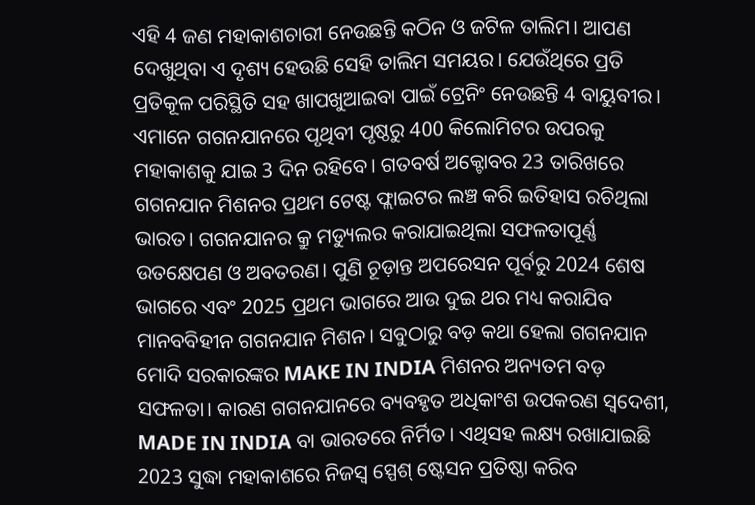ଏହି 4 ଜଣ ମହାକାଶଚାରୀ ନେଉଛନ୍ତି କଠିନ ଓ ଜଟିଳ ତାଲିମ। ଆପଣ ଦେଖୁଥିବା ଏ ଦୃଶ୍ୟ ହେଉଛି ସେହି ତାଲିମ ସମୟର। ଯେଉଁଥିରେ ପ୍ରତି ପ୍ରତିକୂଳ ପରିସ୍ଥିତି ସହ ଖାପଖୁଆଇବା ପାଇଁ ଟ୍ରେନିଂ ନେଉଛନ୍ତି 4 ବାୟୁବୀର। ଏମାନେ ଗଗନଯାନରେ ପୃଥିବୀ ପୃଷ୍ଠରୁ 400 କିଲୋମିଟର ଉପରକୁ ମହାକାଶକୁ ଯାଇ 3 ଦିନ ରହିବେ। ଗତବର୍ଷ ଅକ୍ଟୋବର 23 ତାରିଖରେ ଗଗନଯାନ ମିଶନର ପ୍ରଥମ ଟେଷ୍ଟ ଫ୍ଲାଇଟର ଲଞ୍ଚ କରି ଇତିହାସ ରଚିଥିଲା ଭାରତ। ଗଗନଯାନର କ୍ରୁ ମଡ୍ୟୁଲର କରାଯାଇଥିଲା ସଫଳତାପୂର୍ଣ୍ଣ ଉତକ୍ଷେପଣ ଓ ଅବତରଣ। ପୁଣି ଚୂଡ଼ାନ୍ତ ଅପରେସନ ପୂର୍ବରୁ 2024 ଶେଷ ଭାଗରେ ଏବଂ 2025 ପ୍ରଥମ ଭାଗରେ ଆଉ ଦୁଇ ଥର ମଧ୍ୟ କରାଯିବ ମାନବବିହୀନ ଗଗନଯାନ ମିଶନ। ସବୁଠାରୁ ବଡ଼ କଥା ହେଲା ଗଗନଯାନ ମୋଦି ସରକାରଙ୍କର MAKE IN INDIA ମିଶନର ଅନ୍ୟତମ ବଡ଼ ସଫଳତା। କାରଣ ଗଗନଯାନରେ ବ୍ୟବହୃତ ଅଧିକାଂଶ ଉପକରଣ ସ୍ବଦେଶୀ, MADE IN INDIA ବା ଭାରତରେ ନିର୍ମିତ । ଏଥିସହ ଲକ୍ଷ୍ୟ ରଖାଯାଇଛି 2023 ସୁଦ୍ଧା ମହାକାଶରେ ନିଜସ୍ବ ସ୍ପେଶ୍ ଷ୍ଟେସନ ପ୍ରତିଷ୍ଠା କରିବ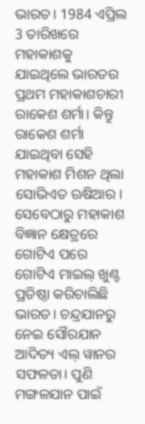ଭାରତ। 1984 ଏପ୍ରିଲ 3 ତାରିଖରେ ମହାକାଶକୁ ଯାଇଥିଲେ ଭାରତର ପ୍ରଥମ ମହାକାଶଚାରୀ ରାକେଶ ଶର୍ମା। କିନ୍ତୁ ରାକେଶ ଶର୍ମା ଯାଇଥିବା ସେହି ମହାକାଶ ମିଶନ ଥିଲା ସୋଭିଏତ ଋଷିଆର। ସେବେଠାରୁ ମହାକାଶ ବିଜ୍ଞାନ କ୍ଷେତ୍ରରେ ଗୋଟିଏ ପରେ ଗୋଟିଏ ମାଇଲ୍ ଖୁଣ୍ଟ ପ୍ରତିଷ୍ଠା କରିଚାଲିଛି ଭାରତ। ଚନ୍ଦ୍ରଯାନରୁ ନେଇ ସୌରଯାନ ଆଦିତ୍ୟ ଏଲ୍ ୱାନର ସଫଳତା। ପୁଣି ମଙ୍ଗଳଯାନ ପାଇଁ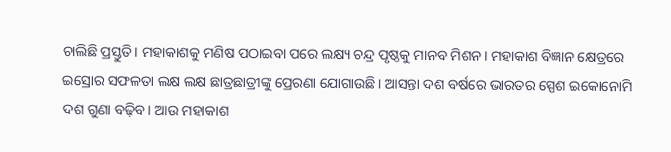ଚାଲିଛି ପ୍ରସ୍ତୁତି। ମହାକାଶକୁ ମଣିଷ ପଠାଇବା ପରେ ଲକ୍ଷ୍ୟ ଚନ୍ଦ୍ର ପୃଷ୍ଠକୁ ମାନବ ମିଶନ। ମହାକାଶ ବିଜ୍ଞାନ କ୍ଷେତ୍ରରେ ଇସ୍ରୋର ସଫଳତା ଲକ୍ଷ ଲକ୍ଷ ଛାତ୍ରଛାତ୍ରୀଙ୍କୁ ପ୍ରେରଣା ଯୋଗାଉଛି। ଆସନ୍ତା ଦଶ ବର୍ଷରେ ଭାରତର ସ୍ପେଶ ଇକୋନୋମି ଦଶ ଗୁଣା ବଢ଼ିବ। ଆଉ ମହାକାଶ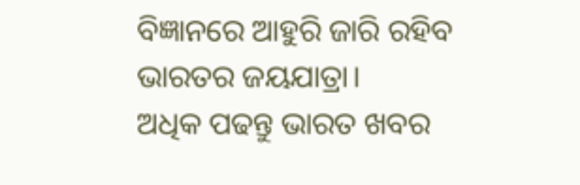ବିଜ୍ଞାନରେ ଆହୁରି ଜାରି ରହିବ ଭାରତର ଜୟଯାତ୍ରା।
ଅଧିକ ପଢନ୍ତୁ ଭାରତ ଖବର